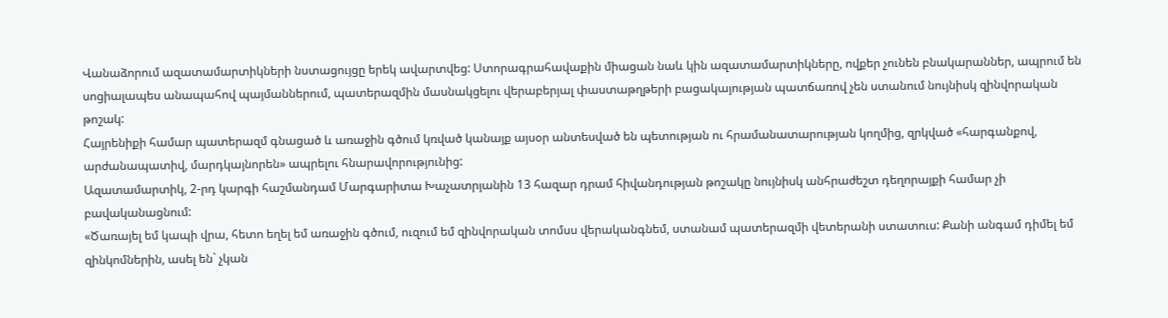Վանաձորում ազատամարտիկների նստացույցը երեկ ավարտվեց: Ստորագրահավաքին միացան նաև կին ազատամարտիկները, ովքեր չունեն բնակարաններ, ապրում են սոցիալապես անապահով պայմաններում, պատերազմին մասնակցելու վերաբերյալ փաստաթղթերի բացակայության պատճառով չեն ստանում նույնիսկ զինվորական թոշակ:
Հայրենիքի համար պատերազմ գնացած և առաջին գծում կռված կանայք այսօր անտեսված են պետության ու հրամանատարության կողմից, զրկված «հարգանքով, արժանապատիվ, մարդկայնորեն» ապրելու հնարավորությունից:
Ազատամարտիկ, 2-րդ կարգի հաշմանդամ Մարգարիտա Խաչատրյանին 13 հազար դրամ հիվանդության թոշակը նույնիսկ անհրաժեշտ դեղորայքի համար չի բավականացնում:
«Ծառայել եմ կապի վրա, հետո եղել եմ առաջին գծում, ուզում եմ զինվորական տոմսս վերականգնեմ, ստանամ պատերազմի վետերանի ստատուս: Քանի անգամ դիմել եմ զինկոմներին, ասել են` չկան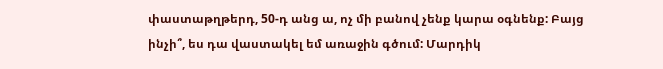փաստաթղթերդ, 50-դ անց ա, ոչ մի բանով չենք կարա օգնենք: Բայց ինչի՞, ես դա վաստակել եմ առաջին գծում: Մարդիկ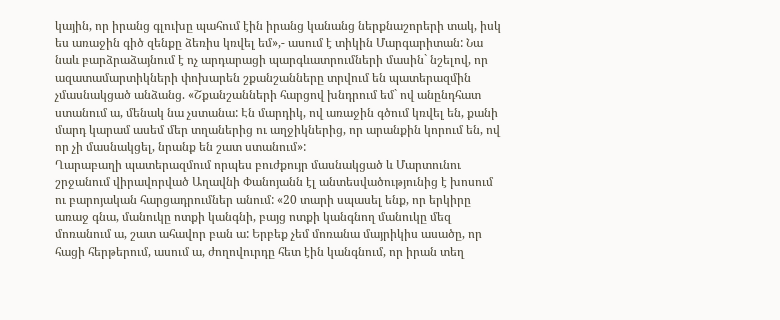կային, որ իրանց գլուխը պահում էին իրանց կանանց ներքնաշորերի տակ, իսկ ես առաջին գիծ զենքը ձեռիս կռվել եմ»,- ասում է տիկին Մարգարիտան: Նա նաև բարձրաձայնում է ոչ արդարացի պարգևատրումների մասին` նշելով, որ ազատամարտիկների փոխարեն շքանշանները տրվում են պատերազմին չմասնակցած անձանց. «Շքանշանների հարցով խնդրում եմ` ով անընդհատ ստանում ա, մենակ նա չստանա: Էն մարդիկ, ով առաջին գծում կռվել են, քանի մարդ կարամ ասեմ մեր տղաներից ու աղջիկներից, որ արանքին կորում են, ով որ չի մասնակցել, նրանք են շատ ստանում»:
Ղարաբաղի պատերազմում որպես բուժքույր մասնակցած և Մարտունու շրջանում վիրավորված Աղավնի Փանոյանն էլ անտեսվածությունից է խոսում ու բարոյական հարցադրումներ անում: «20 տարի սպասել ենք, որ երկիրը առաջ գնա, մանուկը ոտքի կանգնի, բայց ոտքի կանգնող մանուկը մեզ մոռանում ա, շատ ահավոր բան ա: Երբեք չեմ մոռանա մայրիկիս ասածը, որ հացի հերթերում, ասում ա, ժողովուրդը հետ էին կանգնում, որ իրան տեղ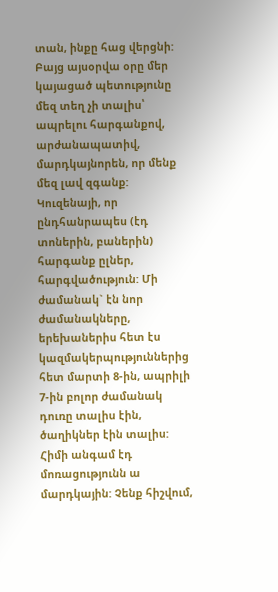տան, ինքը հաց վերցնի: Բայց այսօրվա օրը մեր կայացած պետությունը մեզ տեղ չի տալիս՝ ապրելու հարգանքով, արժանապատիվ, մարդկայնորեն, որ մենք մեզ լավ զգանք: Կուզենայի, որ ընդհանրապես (էդ տոներին, բաներին) հարգանք ըլներ, հարգվածություն: Մի ժամանակ` էն նոր ժամանակները, երեխաներիս հետ էս կազմակերպություններից հետ մարտի 8-ին, ապրիլի 7-ին բոլոր ժամանակ դուռը տալիս էին, ծաղիկներ էին տալիս: Հիմի անգամ էդ մոռացությունն ա մարդկային: Չենք հիշվում,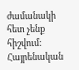ժամանակի հետ չենք հիշվում: Հայրենական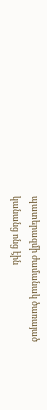պատերազմի ժամանակ ծառայած կանանց ոնց էին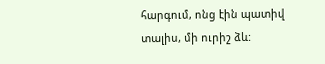հարգում, ոնց էին պատիվ տալիս, մի ուրիշ ձև: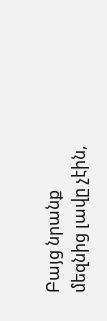Բայց նրանք մեզնից լավը չէին,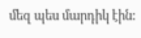մեզ պես մարդիկ էին: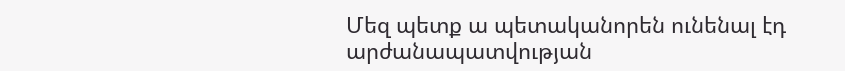Մեզ պետք ա պետականորեն ունենալ էդ արժանապատվության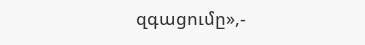զգացումը»,-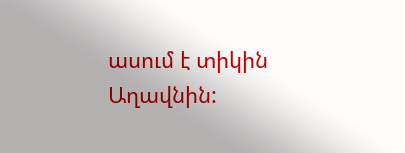ասում է տիկին Աղավնին: